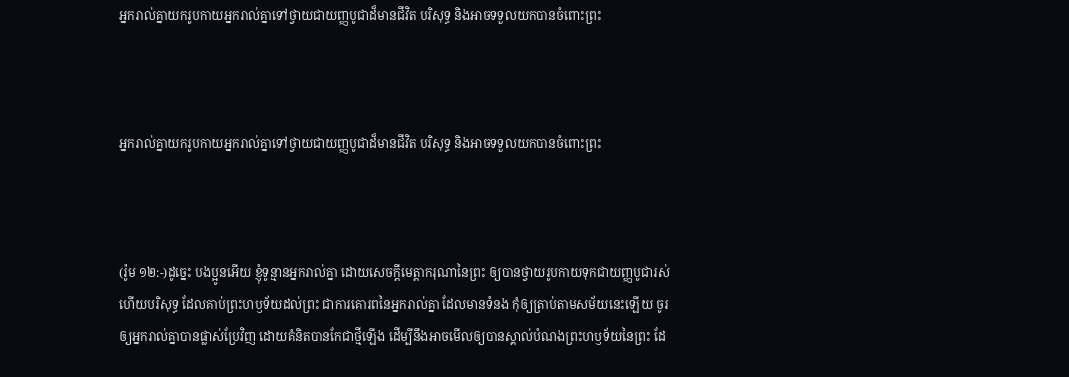អ្នករាល់គ្នាយករូបកាយអ្នករាល់គ្នាទៅថ្វាយជាយញ្ញបូជាដ៏មានជីវិត បរិសុទ្ធ និងអាចទទួលយកបានចំពោះព្រះ



អ្នករាល់គ្នាយករូបកាយអ្នករាល់គ្នាទៅថ្វាយជាយញ្ញបូជាដ៏មានជីវិត បរិសុទ្ធ និងអាចទទួលយកបានចំពោះព្រះ



(រ៉ូម ១២:-)ដូច្នេះ បងប្អូនអើយ ខ្ញុំទូន្មានអ្នករាល់គ្នា ដោយសេចក្ដីមេត្តាករុណានៃព្រះ ឲ្យបានថ្វាយរូបកាយទុកជាយញ្ញបូជារស់ ហើយបរិសុទ្ធ ដែលគាប់ព្រះហឫទ័យដល់ព្រះ ជាការគោរពនៃអ្នករាល់គ្នា ដែលមានទំនង កុំឲ្យត្រាប់តាមសម័យនេះឡើយ ចូរឲ្យអ្នករាល់គ្នាបានផ្លាស់ប្រែវិញ ដោយគំនិតបានកែជាថ្មីឡើង ដើម្បីនឹងអាចមើលឲ្យបានស្គាល់បំណងព្រះហឫទ័យនៃព្រះ ដែ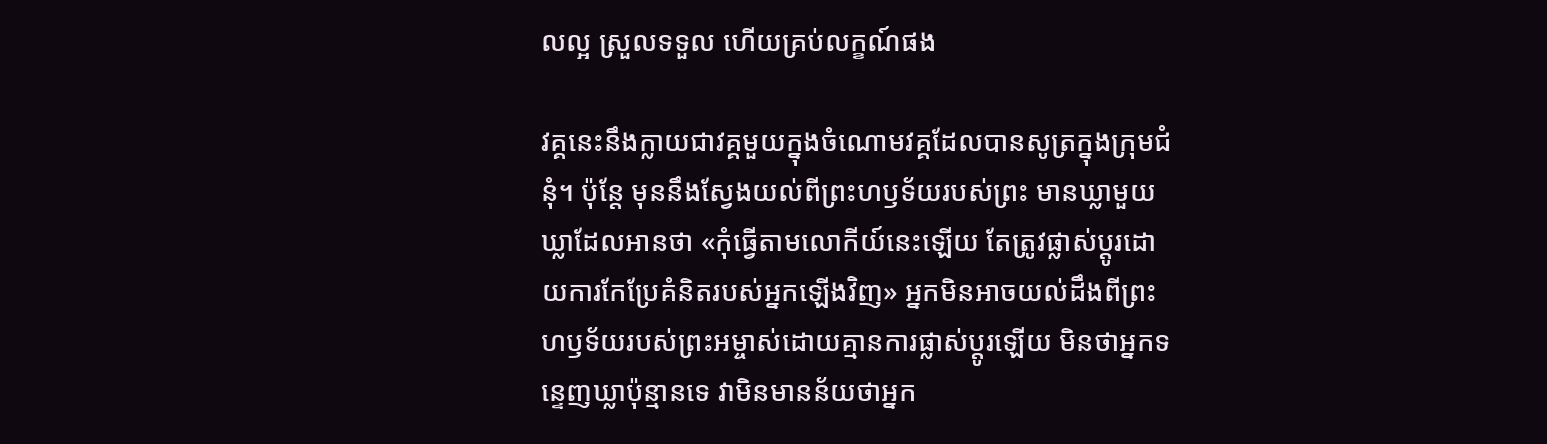លល្អ ស្រួលទទួល ហើយគ្រប់លក្ខណ៍ផង

វគ្គនេះនឹងក្លាយជាវគ្គមួយក្នុងចំណោមវគ្គដែលបានសូត្រក្នុងក្រុមជំនុំ។ ប៉ុន្តែ មុននឹងស្វែងយល់ពីព្រះហឫទ័យរបស់ព្រះ មានឃ្លាមួយឃ្លាដែលអានថា «កុំធ្វើតាមលោកីយ៍នេះឡើយ តែត្រូវផ្លាស់ប្តូរដោយការកែប្រែគំនិតរបស់អ្នកឡើងវិញ» អ្នកមិនអាចយល់ដឹងពីព្រះហឫទ័យរបស់ព្រះអម្ចាស់ដោយគ្មានការផ្លាស់ប្តូរឡើយ មិនថាអ្នកទន្ទេញឃ្លាប៉ុន្មានទេ វាមិនមានន័យថាអ្នក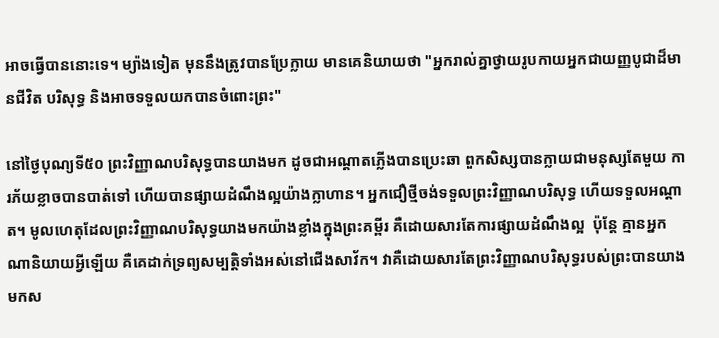អាចធ្វើបាននោះទេ។ ម្យ៉ាងទៀត មុននឹងត្រូវបានប្រែក្លាយ មានគេនិយាយថា "អ្នករាល់គ្នាថ្វាយរូបកាយអ្នកជាយញ្ញបូជាដ៏មានជីវិត បរិសុទ្ធ និងអាចទទួលយកបានចំពោះព្រះ"

នៅថ្ងៃបុណ្យទី៥០ ព្រះវិញ្ញាណបរិសុទ្ធបានយាងមក ដូចជាអណ្តាតភ្លើងបានប្រេះឆា ពួកសិស្សបានក្លាយជាមនុស្សតែមួយ ការភ័យខ្លាចបានបាត់ទៅ ហើយបានផ្សាយដំណឹងល្អយ៉ាងក្លាហាន។ អ្នកជឿថ្មីចង់ទទួលព្រះវិញ្ញាណបរិសុទ្ធ ហើយទទួលអណ្តាត។ មូលហេតុដែលព្រះវិញ្ញាណបរិសុទ្ធយាងមកយ៉ាងខ្លាំងក្នុងព្រះគម្ពីរ គឺដោយសារតែការផ្សាយដំណឹងល្អ  ប៉ុន្តែ គ្មានអ្នកណានិយាយអ្វីឡើយ គឺគេដាក់ទ្រព្យសម្បត្តិទាំងអស់នៅជើងសាវ័ក។ វាគឺដោយសារតែព្រះវិញ្ញាណបរិសុទ្ធរបស់ព្រះបានយាងមកស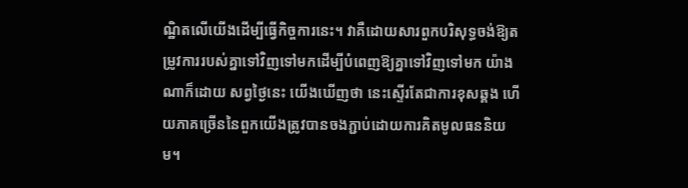ណ្ឋិតលើយើងដើម្បីធ្វើកិច្ចការនេះ។ វាគឺដោយសារពួកបរិសុទ្ធចង់ឱ្យតម្រូវការរបស់គ្នាទៅវិញទៅមកដើម្បីបំពេញឱ្យគ្នាទៅវិញទៅមក យ៉ាងណាក៏ដោយ សព្វថ្ងៃនេះ យើងឃើញថា នេះស្ទើរតែជាការខុសឆ្គង ហើយភាគច្រើននៃពួកយើងត្រូវបានចងភ្ជាប់ដោយការគិតមូលធននិយម។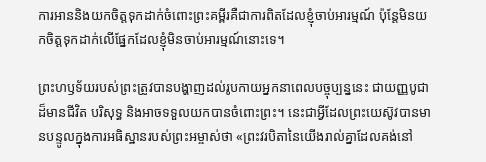ការអាននិងយកចិត្ដទុកដាក់ចំពោះព្រះគម្ពីរគឺជាការពិតដែលខ្ញុំចាប់អារម្មណ៍ ប៉ុន្តែមិនយកចិត្តទុកដាក់លើផ្នែកដែលខ្ញុំមិនចាប់អារម្មណ៍នោះទេ។

ព្រះហឫទ័យរបស់ព្រះត្រូវបានបង្ហាញដល់រូបកាយអ្នកនាពេលបច្ចុប្បន្ននេះ ជាយញ្ញបូជាដ៏មានជីវិត បរិសុទ្ធ និងអាចទទួលយកបានចំពោះព្រះ។ នេះជាអ្វីដែលព្រះយេស៊ូវបានមានបន្ទូលក្នុងការអធិស្ឋានរបស់ព្រះអម្ចាស់ថា «ព្រះវរបិតានៃយើងរាល់គ្នាដែលគង់នៅ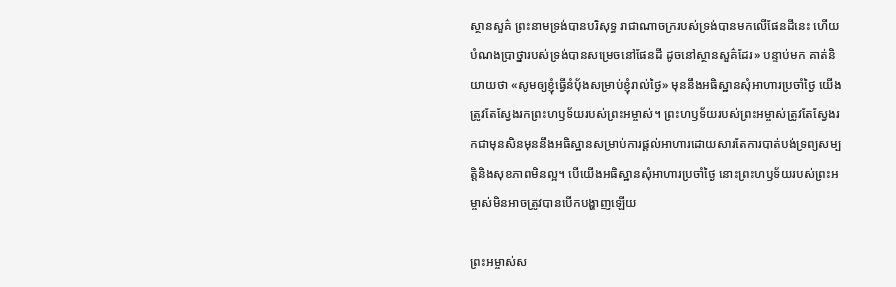ស្ថានសួគ៌ ព្រះនាមទ្រង់បានបរិសុទ្ធ រាជាណាចក្ររបស់ទ្រង់បានមកលើផែនដីនេះ ហើយបំណងប្រាថ្នារបស់ទ្រង់បានសម្រេចនៅផែនដី ដូចនៅស្ថានសួគ៌ដែរ» បន្ទាប់មក គាត់និយាយថា «សូមឲ្យខ្ញុំធ្វើនំប៉័ងសម្រាប់ខ្ញុំរាល់ថ្ងៃ» មុននឹងអធិស្ឋានសុំអាហារប្រចាំថ្ងៃ យើងត្រូវតែស្វែងរកព្រះហឫទ័យរបស់ព្រះអម្ចាស់។ ព្រះហឫទ័យរបស់ព្រះអម្ចាស់ត្រូវតែស្វែងរកជាមុនសិនមុននឹងអធិស្ឋានសម្រាប់ការផ្តល់អាហារដោយសារតែការបាត់បង់ទ្រព្យសម្បត្តិនិងសុខភាពមិនល្អ។ បើយើងអធិស្ឋានសុំអាហារប្រចាំថ្ងៃ នោះព្រះហឫទ័យរបស់ព្រះអម្ចាស់មិនអាចត្រូវបានបើកបង្ហាញឡើយ

ព្រះអម្ចាស់ស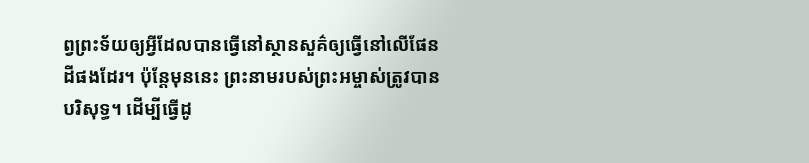ព្វព្រះទ័យឲ្យអ្វីដែលបានធ្វើនៅស្ថានសួគ៌ឲ្យធ្វើនៅលើផែនដីផងដែរ។ ប៉ុន្តែមុននេះ ព្រះនាមរបស់ព្រះអម្ចាស់ត្រូវបានបរិសុទ្ធ។ ដើម្បីធ្វើដូ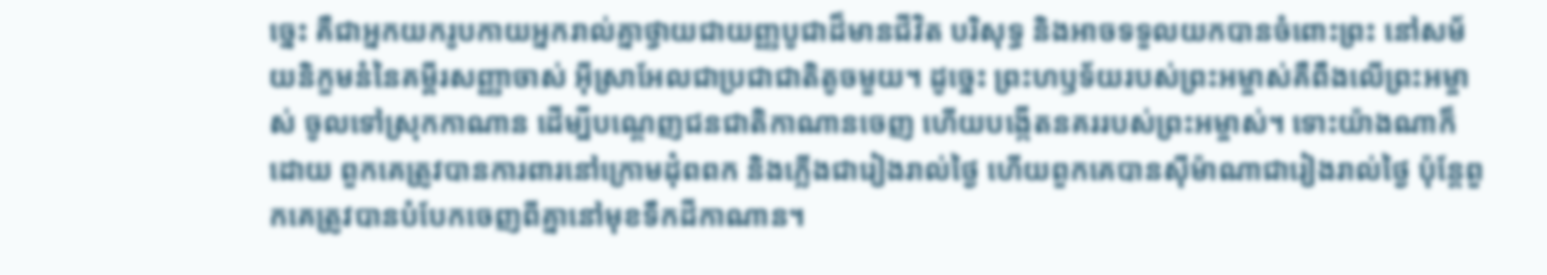ច្នេះ គឺជាអ្នកយករូបកាយអ្នករាល់គ្នាថ្វាយជាយញ្ញបូជាដ៏មានជីវិត បរិសុទ្ធ និងអាចទទួលយកបានចំពោះព្រះ នៅសម័យនិក្ខមនំនៃគម្ពីរសញ្ញាចាស់ អ៊ីស្រាអែលជាប្រជាជាតិតូចមួយ។ ដូច្នេះ ព្រះហឫទ័យរបស់ព្រះអម្ចាស់គឺពឹងលើព្រះអម្ចាស់ ចូលទៅស្រុកកាណាន ដើម្បីបណ្ដេញជនជាតិកាណានចេញ ហើយបង្កើតនគររបស់ព្រះអម្ចាស់។ ទោះយ៉ាងណាក៏ដោយ ពួកគេត្រូវបានការពារនៅក្រោមដុំពពក និងភ្លើងជារៀងរាល់ថ្ងៃ ហើយពួកគេបានស៊ីម៉ាណាជារៀងរាល់ថ្ងៃ ប៉ុន្តែពួកគេត្រូវបានបំបែកចេញពីគ្នានៅមុខទឹកដីកាណាន។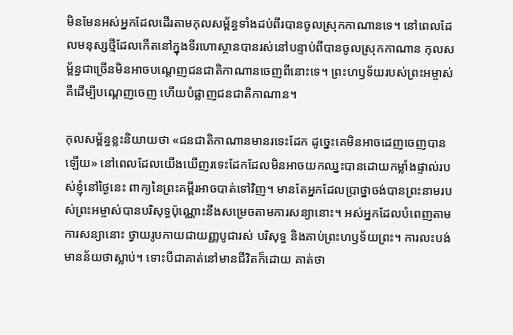មិនមែនអស់អ្នកដែលដើរតាមកុលសម្ព័ន្ធទាំងដប់ពីរបានចូលស្រុកកាណានទេ។ នៅពេលដែលមនុស្សថ្មីដែលកើតនៅក្នុងទីរហោស្ថានបានរស់នៅបន្ទាប់ពីបានចូលស្រុកកាណាន កុលសម្ព័ន្ធជាច្រើនមិនអាចបណ្តេញជនជាតិកាណានចេញពីនោះទេ។ ព្រះហឫទ័យរបស់ព្រះអម្ចាស់គឺដើម្បីបណ្ដេញចេញ ហើយបំផ្លាញជនជាតិកាណាន។

កុលសម្ព័ន្ធខ្លះនិយាយថា «ជនជាតិកាណានមានរទេះដែក ដូច្នេះគេមិនអាចដេញចេញបានឡើយ» នៅពេលដែលយើងឃើញរទេះដែកដែលមិនអាចយកឈ្នះបានដោយកម្លាំងផ្ទាល់របស់ខ្ញុំនៅថ្ងៃនេះ ពាក្យនៃព្រះគម្ពីរអាចបាត់ទៅវិញ។ មានតែអ្នកដែលប្រាថ្នាចង់បានព្រះនាមរបស់ព្រះអម្ចាស់បានបរិសុទ្ធប៉ុណ្ណោះនឹងសម្រេចតាមការសន្យានោះ។ អស់អ្នកដែលបំពេញតាមការសន្យានោះ ថ្វាយរូបកាយជាយញ្ញបូជារស់ បរិសុទ្ធ និងគាប់ព្រះហឫទ័យព្រះ។ ការលះបង់មានន័យថាស្លាប់។ ទោះបីជាគាត់នៅមានជីវិតក៏ដោយ គាត់ថា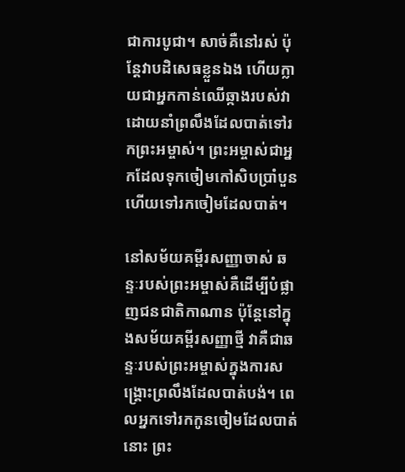ជាការបូជា។ សាច់គឺនៅរស់ ប៉ុន្តែវាបដិសេធខ្លួនឯង ហើយក្លាយជាអ្នកកាន់ឈើឆ្កាងរបស់វា ដោយនាំព្រលឹងដែលបាត់ទៅរកព្រះអម្ចាស់។ ព្រះអម្ចាស់ជាអ្នកដែលទុកចៀមកៅសិបប្រាំបួន ហើយទៅរកចៀមដែលបាត់។

នៅសម័យគម្ពីរសញ្ញាចាស់ ឆន្ទៈរបស់ព្រះអម្ចាស់គឺដើម្បីបំផ្លាញជនជាតិកាណាន ប៉ុន្តែនៅក្នុងសម័យគម្ពីរសញ្ញាថ្មី វាគឺជាឆន្ទៈរបស់ព្រះអម្ចាស់ក្នុងការសង្គ្រោះព្រលឹងដែលបាត់បង់។ ពេលអ្នកទៅរកកូនចៀមដែលបាត់នោះ ព្រះ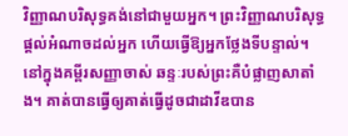វិញ្ញាណបរិសុទ្ធគង់នៅជាមួយអ្នក។ ព្រះវិញ្ញាណបរិសុទ្ធផ្ដល់អំណាចដល់អ្នក ហើយធ្វើឱ្យអ្នកថ្លែងទីបន្ទាល់។ នៅក្នុងគម្ពីរសញ្ញាចាស់ ឆន្ទៈរបស់ព្រះគឺបំផ្លាញសាតាំង។ គាត់បានធ្វើឲ្យគាត់ធ្វើដូចជាដាវីឌបាន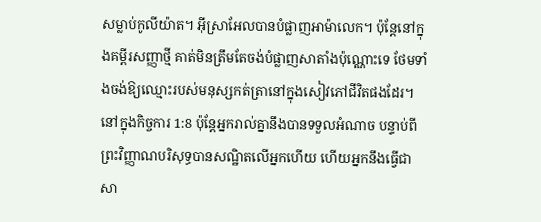សម្លាប់កូលីយ៉ាត។ អ៊ីស្រាអែលបានបំផ្លាញអាម៉ាលេក។ ប៉ុន្តែនៅក្នុងគម្ពីរសញ្ញាថ្មី គាត់មិនត្រឹមតែចង់បំផ្លាញសាតាំងប៉ុណ្ណោះទេ ថែមទាំងចង់ឱ្យឈ្មោះរបស់មនុស្សកត់ត្រានៅក្នុងសៀវភៅជីវិតផងដែរ។ នៅក្នុងកិច្ចការ 1:8 ប៉ុន្តែអ្នករាល់គ្នានឹងបានទទួលអំណាច បន្ទាប់ពីព្រះវិញ្ញាណបរិសុទ្ធបានសណ្ឋិតលើអ្នកហើយ ហើយអ្នកនឹងធ្វើជាសា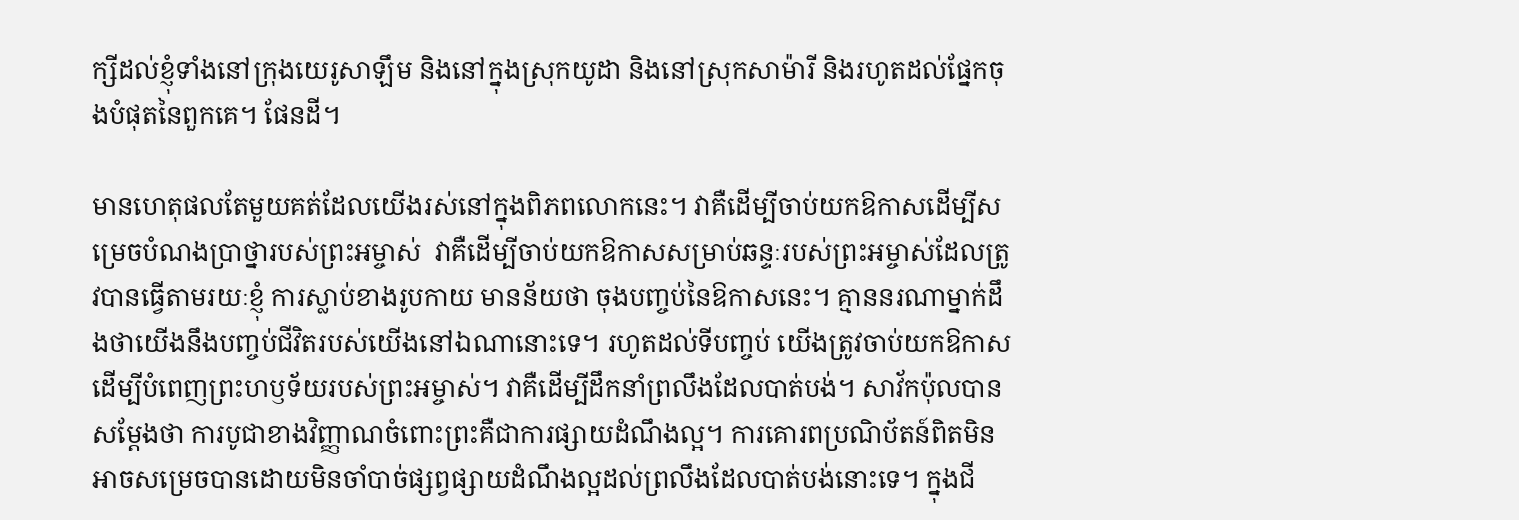ក្សីដល់ខ្ញុំទាំងនៅក្រុងយេរូសាឡឹម និងនៅក្នុងស្រុកយូដា និងនៅស្រុកសាម៉ារី និងរហូតដល់ផ្នែកចុងបំផុតនៃពួកគេ។ ផែនដី។

មានហេតុផលតែមួយគត់ដែលយើងរស់នៅក្នុងពិភពលោកនេះ។ វាគឺដើម្បីចាប់យកឱកាសដើម្បីសម្រេចបំណងប្រាថ្នារបស់ព្រះអម្ចាស់  វាគឺដើម្បីចាប់យកឱកាសសម្រាប់ឆន្ទៈរបស់ព្រះអម្ចាស់ដែលត្រូវបានធ្វើតាមរយៈខ្ញុំ ការស្លាប់ខាងរូបកាយ មានន័យថា ចុងបញ្ចប់នៃឱកាសនេះ។ គ្មាននរណាម្នាក់ដឹងថាយើងនឹងបញ្ចប់ជីវិតរបស់យើងនៅឯណានោះទេ។ រហូតដល់ទីបញ្ចប់ យើងត្រូវចាប់យកឱកាសដើម្បីបំពេញព្រះហឫទ័យរបស់ព្រះអម្ចាស់។ វាគឺដើម្បីដឹកនាំព្រលឹងដែលបាត់បង់។ សាវ័កប៉ុលបានសម្ដែងថា ការបូជាខាងវិញ្ញាណចំពោះព្រះគឺជាការផ្សាយដំណឹងល្អ។ ការគោរពប្រណិប័តន៍ពិតមិនអាចសម្រេចបានដោយមិនចាំបាច់ផ្សព្វផ្សាយដំណឹងល្អដល់ព្រលឹងដែលបាត់បង់នោះទេ។ ក្នុងជី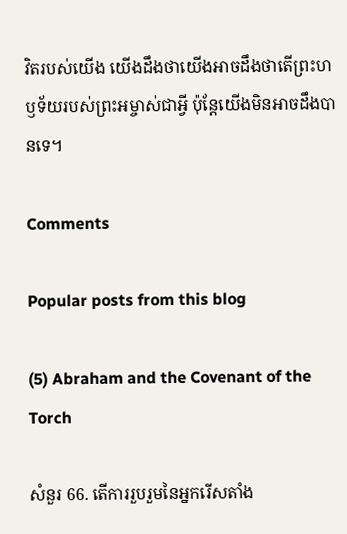វិតរបស់យើង យើងដឹងថាយើងអាចដឹងថាតើព្រះហឫទ័យរបស់ព្រះអម្ចាស់ជាអ្វី ប៉ុន្តែយើងមិនអាចដឹងបានទេ។

Comments

Popular posts from this blog

(5) Abraham and the Covenant of the Torch

សំនួរ 66. តើការរួបរួមនៃអ្នករើសតាំង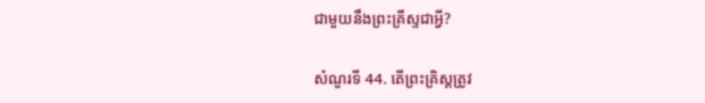ជាមួយនឹងព្រះគ្រីស្ទជាអ្វី?

សំណួរទី 44. តើព្រះគ្រិស្តត្រូវ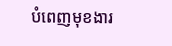បំពេញមុខងារ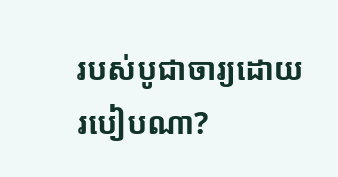របស់បូជាចារ្យដោយរបៀបណា?